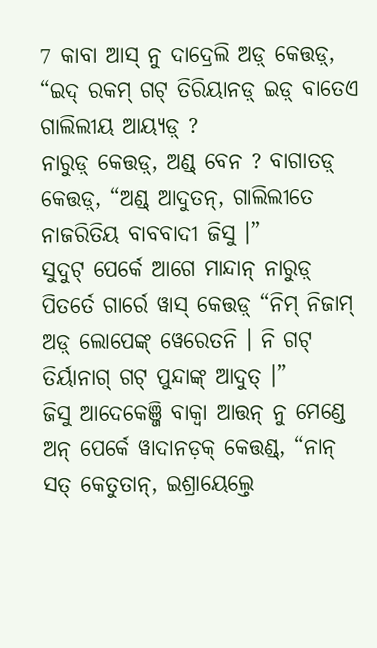7 କାବା ଆସ୍ ନୁ ଦାଦ୍ରେଲି ଅଡ଼୍ କେତ୍ତଡ଼୍, “ଇଦ୍ ରକମ୍ ଗଟ୍ ତିରିୟାନଡ଼୍ ଇଡ଼୍ ବାତେଏ ଗାଲିଲୀୟ ଆୟ୍ୟଡ଼୍ ?
ନାରୁଡ଼୍ କେତ୍ତଡ଼୍, ଅଣ୍ଡ୍ ବେନ ? ବାଗାତଡ଼୍ କେତ୍ତଡ଼୍, “ଅଣ୍ଡ୍ ଆଦୁତନ୍, ଗାଲିଲୀତେ ନାଜରିତିୟ ବାବବାଦୀ ଜିସୁ ।”
ସୁଦୁଟ୍ ପେର୍କେ ଆଗେ ମାନ୍ଦାନ୍ ନାରୁଡ଼୍ ପିତର୍ତେ ଗାର୍ରେ ୱାସ୍ କେତ୍ତଡ଼୍ “ନିମ୍ ନିଜାମ୍ ଅଡ଼୍ ଲୋପେଙ୍କ୍ ୱେରେତନି । ନି ଗଟ୍ ତିର୍ୟାନାଗ୍ ଗଟ୍ ପୁନ୍ଦାଙ୍କ୍ ଆଦୁତ୍ ।”
ଜିସୁ ଆଦେକେଞ୍ଜି ବାକ୍ୱା ଆତ୍ତନ୍ ନୁ ମେଣ୍ଡେ ଅନ୍ ପେର୍କେ ୱାଦାନଡ଼କ୍ କେତ୍ତଣ୍ଡ୍, “ନାନ୍ ସତ୍ କେତୁତାନ୍, ଇଶ୍ରାୟେଲ୍ତେ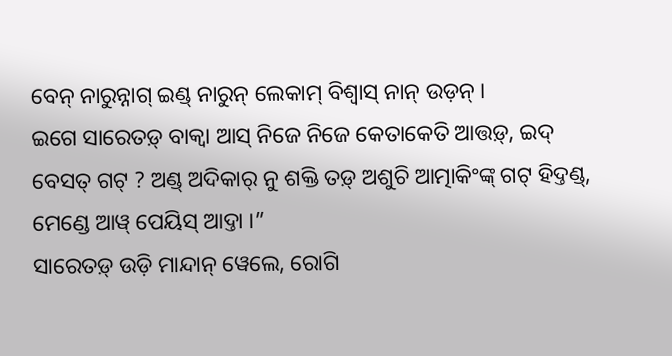ବେନ୍ ନାରୁନ୍ନାଗ୍ ଇଣ୍ଡ୍ ନାରୁନ୍ ଲେକାମ୍ ବିଶ୍ୱାସ୍ ନାନ୍ ଉଡ଼ନ୍ ।
ଇଗେ ସାରେତଡ଼୍ ବାକ୍ୱା ଆସ୍ ନିଜେ ନିଜେ କେତାକେତି ଆତ୍ତଡ଼୍, ଇଦ୍ ବେସତ୍ ଗଟ୍ ? ଅଣ୍ଡ୍ ଅଦିକାର୍ ନୁ ଶକ୍ତି ତଡ଼୍ ଅଶୁଚି ଆତ୍ମାକିଂଙ୍କ୍ ଗଟ୍ ହିଦ୍ତଣ୍ଡ୍, ମେଣ୍ଡେ ଆୱ୍ ପେୟିସ୍ ଆଦ୍ତା ।”
ସାରେତଡ଼୍ ଉଡ଼ି ମାନ୍ଦାନ୍ ୱେଲେ, ରୋଗି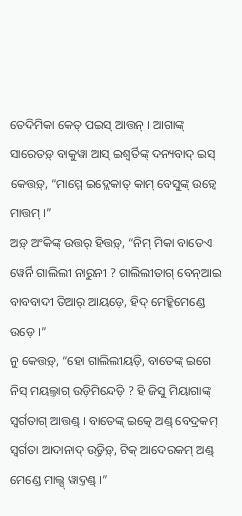ତେଦିମିକା କେତ୍ ପଇସ୍ ଆତ୍ତନ୍ । ଆଗାଙ୍କ୍ ସାରେତଡ଼୍ ବାକୁୱା ଆସ୍ ଇଶ୍ୱର୍ତିଙ୍କ୍ ଦନ୍ୟବାଦ୍ ଇସ୍ କେତ୍ତଡ଼୍, “ମାମ୍ମେ ଇଦ୍ଲେକାତ୍ କାମ୍ ବେସୁଙ୍କ୍ ଉଡ଼୍ୱେ ମାତ୍ତମ୍ ।”
ଅଡ଼୍ ଅଂକିଙ୍କ୍ ଉତ୍ତର୍ ହିତ୍ତଡ଼୍, “ନିମ୍ ମିକା ବାତେଏ ୱେର୍ନି ଗାଲିଲୀ ନାରୁନୀ ? ଗାଲିଲୀତାଗ୍ ବେନ୍ଆଇ ବାବବାଦୀ ତିଆର୍ ଆୟଡ଼େ, ହିଦ୍ ମେହ୍କିମେଣ୍ଡେ ଉଡ଼େ ।”
ନୁ କେତ୍ତଡ଼୍, “ହୋ ଗାଲିଲୀୟଡ଼ି, ବାତେଙ୍କ୍ ଇଗେ ନିସ୍ ମୟଲ୍ତାଗ୍ ଉଡ଼ିମିନ୍ଦେଡ଼ି ? ହି ଜିସୁ ମିୟାଗାଙ୍କ୍ ସ୍ୱର୍ଗତାଗ୍ ଆତ୍ତଣ୍ଡ୍ । ବାତେଙ୍କ୍ ଇତ୍କେ ଅଣ୍ଡ୍ ବେଦ୍ରକମ୍ ସ୍ୱର୍ଗତା ଆଦାନାଦ୍ ଉଡ଼୍ତିଡ଼୍, ଟିକ୍ ଆଦେରକମ୍ ଅଣ୍ଡ୍ ମେଣ୍ଡେ ମାଲ୍ସ୍ ୱାଦ୍ତଣ୍ଡ୍ ।”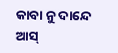କାବା ନୁ ଦାନ୍ଦେ ଆସ୍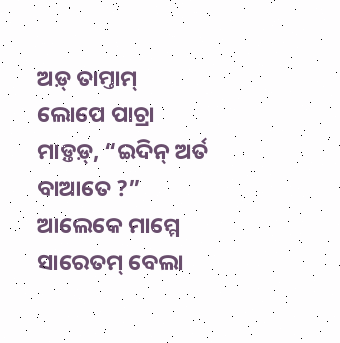ଅଡ଼୍ ତାମ୍ତାମ୍ ଲୋପେ ପାଚ୍ରା ମାଡ଼୍ତଡ଼୍, “ଇଦିନ୍ ଅର୍ତ ବାଆତେ ?”
ଆଲେକେ ମାମ୍ମେ ସାରେତମ୍ ବେଲା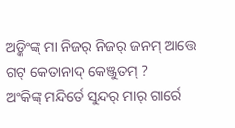ଅଡ଼୍କିଂଙ୍କ୍ ମା ନିଜର୍ ନିଜର୍ ଜନମ୍ ଆତ୍ତେ ଗଟ୍ କେତାନାଦ୍ କେଞ୍ଜୁତମ୍ ?
ଅଂକିଙ୍କ୍ ମନ୍ଦିର୍ତେ ସୁନ୍ଦର୍ ମାର୍ ଗାର୍ରେ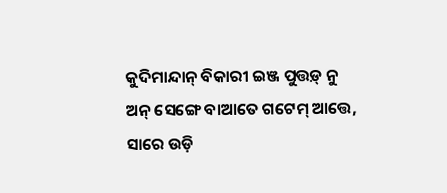କୁଦିମାନ୍ଦାନ୍ ବିକାରୀ ଇଞ୍ଜ ପୁତ୍ତଡ଼୍ ନୁ ଅନ୍ ସେଙ୍ଗେ ବାଆତେ ଗଟେମ୍ ଆତ୍ତେ, ସାରେ ଉଡ଼ି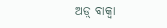ଅଡ଼୍ ବାକ୍ୱା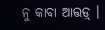ନୁ କାବା ଆତ୍ତଡ଼୍ ।